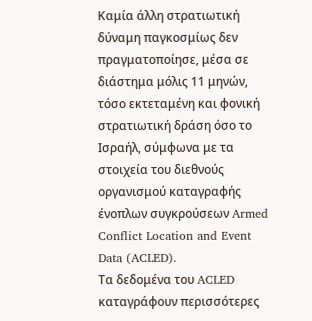Καμία άλλη στρατιωτική δύναμη παγκοσμίως δεν πραγματοποίησε, μέσα σε διάστημα μόλις 11 μηνών, τόσο εκτεταμένη και φονική στρατιωτική δράση όσο το Ισραήλ, σύμφωνα με τα στοιχεία του διεθνούς οργανισμού καταγραφής ένοπλων συγκρούσεων Armed Conflict Location and Event Data (ACLED).
Τα δεδομένα του ACLED καταγράφουν περισσότερες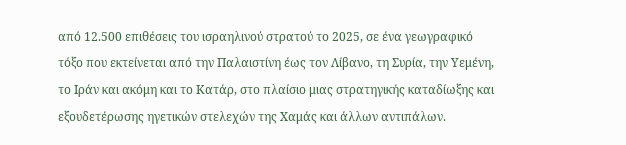από 12.500 επιθέσεις του ισραηλινού στρατού το 2025, σε ένα γεωγραφικό τόξο που εκτείνεται από την Παλαιστίνη έως τον Λίβανο, τη Συρία, την Υεμένη, το Ιράν και ακόμη και το Κατάρ, στο πλαίσιο μιας στρατηγικής καταδίωξης και εξουδετέρωσης ηγετικών στελεχών της Χαμάς και άλλων αντιπάλων.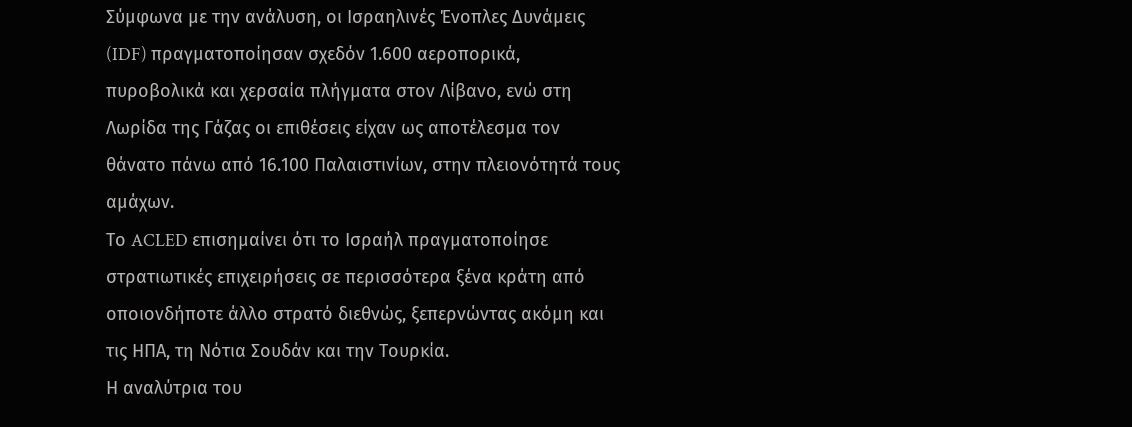Σύμφωνα με την ανάλυση, οι Ισραηλινές Ένοπλες Δυνάμεις (IDF) πραγματοποίησαν σχεδόν 1.600 αεροπορικά, πυροβολικά και χερσαία πλήγματα στον Λίβανο, ενώ στη Λωρίδα της Γάζας οι επιθέσεις είχαν ως αποτέλεσμα τον θάνατο πάνω από 16.100 Παλαιστινίων, στην πλειονότητά τους αμάχων.
Το ACLED επισημαίνει ότι το Ισραήλ πραγματοποίησε στρατιωτικές επιχειρήσεις σε περισσότερα ξένα κράτη από οποιονδήποτε άλλο στρατό διεθνώς, ξεπερνώντας ακόμη και τις ΗΠΑ, τη Νότια Σουδάν και την Τουρκία.
Η αναλύτρια του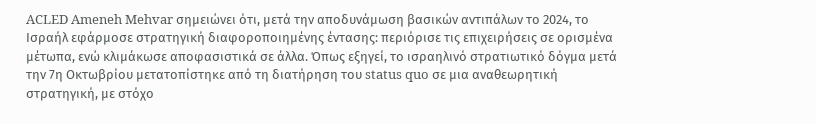ACLED Ameneh Mehvar σημειώνει ότι, μετά την αποδυνάμωση βασικών αντιπάλων το 2024, το Ισραήλ εφάρμοσε στρατηγική διαφοροποιημένης έντασης: περιόρισε τις επιχειρήσεις σε ορισμένα μέτωπα, ενώ κλιμάκωσε αποφασιστικά σε άλλα. Όπως εξηγεί, το ισραηλινό στρατιωτικό δόγμα μετά την 7η Οκτωβρίου μετατοπίστηκε από τη διατήρηση του status quo σε μια αναθεωρητική στρατηγική, με στόχο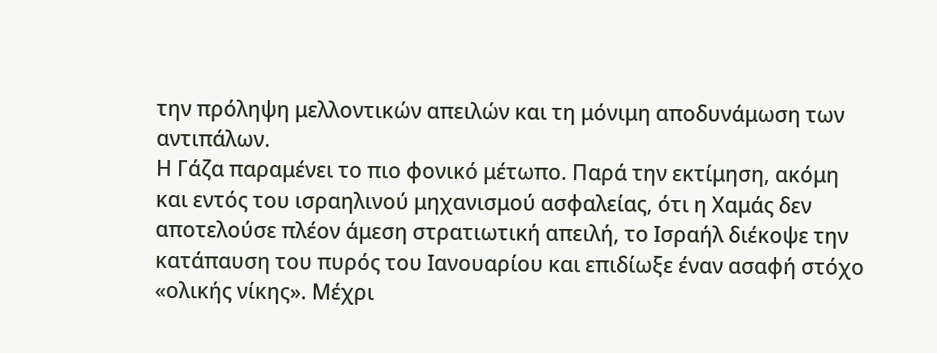την πρόληψη μελλοντικών απειλών και τη μόνιμη αποδυνάμωση των αντιπάλων.
Η Γάζα παραμένει το πιο φονικό μέτωπο. Παρά την εκτίμηση, ακόμη και εντός του ισραηλινού μηχανισμού ασφαλείας, ότι η Χαμάς δεν αποτελούσε πλέον άμεση στρατιωτική απειλή, το Ισραήλ διέκοψε την κατάπαυση του πυρός του Ιανουαρίου και επιδίωξε έναν ασαφή στόχο «ολικής νίκης». Μέχρι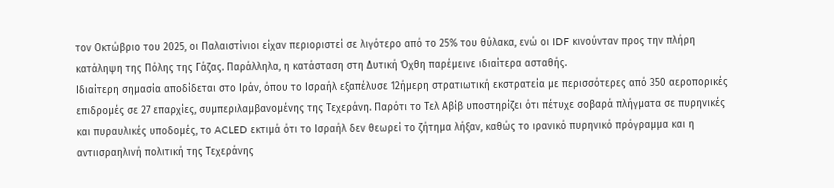τον Οκτώβριο του 2025, οι Παλαιστίνιοι είχαν περιοριστεί σε λιγότερο από το 25% του θύλακα, ενώ οι IDF κινούνταν προς την πλήρη κατάληψη της Πόλης της Γάζας. Παράλληλα, η κατάσταση στη Δυτική Όχθη παρέμεινε ιδιαίτερα ασταθής.
Ιδιαίτερη σημασία αποδίδεται στο Ιράν, όπου το Ισραήλ εξαπέλυσε 12ήμερη στρατιωτική εκστρατεία με περισσότερες από 350 αεροπορικές επιδρομές σε 27 επαρχίες, συμπεριλαμβανομένης της Τεχεράνη. Παρότι το Τελ Αβίβ υποστηρίζει ότι πέτυχε σοβαρά πλήγματα σε πυρηνικές και πυραυλικές υποδομές, το ACLED εκτιμά ότι το Ισραήλ δεν θεωρεί το ζήτημα λήξαν, καθώς το ιρανικό πυρηνικό πρόγραμμα και η αντιισραηλινή πολιτική της Τεχεράνης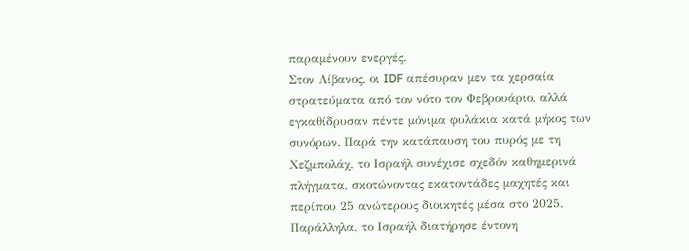παραμένουν ενεργές.
Στον Λίβανος, οι IDF απέσυραν μεν τα χερσαία στρατεύματα από τον νότο τον Φεβρουάριο, αλλά εγκαθίδρυσαν πέντε μόνιμα φυλάκια κατά μήκος των συνόρων. Παρά την κατάπαυση του πυρός με τη Χεζμπολάχ, το Ισραήλ συνέχισε σχεδόν καθημερινά πλήγματα, σκοτώνοντας εκατοντάδες μαχητές και περίπου 25 ανώτερους διοικητές μέσα στο 2025.
Παράλληλα, το Ισραήλ διατήρησε έντονη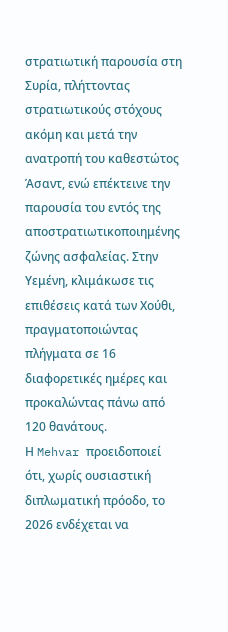στρατιωτική παρουσία στη Συρία, πλήττοντας στρατιωτικούς στόχους ακόμη και μετά την ανατροπή του καθεστώτος Άσαντ, ενώ επέκτεινε την παρουσία του εντός της αποστρατιωτικοποιημένης ζώνης ασφαλείας. Στην Υεμένη, κλιμάκωσε τις επιθέσεις κατά των Χούθι, πραγματοποιώντας πλήγματα σε 16 διαφορετικές ημέρες και προκαλώντας πάνω από 120 θανάτους.
Η Mehvar προειδοποιεί ότι, χωρίς ουσιαστική διπλωματική πρόοδο, το 2026 ενδέχεται να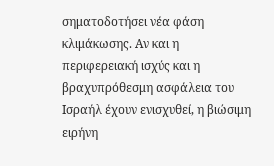σηματοδοτήσει νέα φάση κλιμάκωσης. Αν και η περιφερειακή ισχύς και η βραχυπρόθεσμη ασφάλεια του Ισραήλ έχουν ενισχυθεί, η βιώσιμη ειρήνη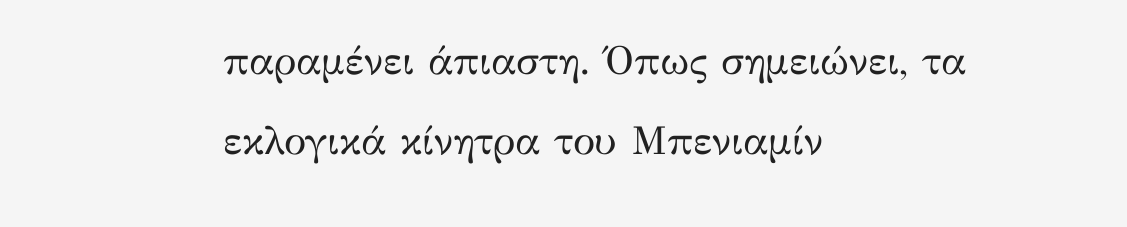παραμένει άπιαστη. Όπως σημειώνει, τα εκλογικά κίνητρα του Μπενιαμίν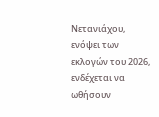Νετανιάχου, ενόψει των εκλογών του 2026, ενδέχεται να ωθήσουν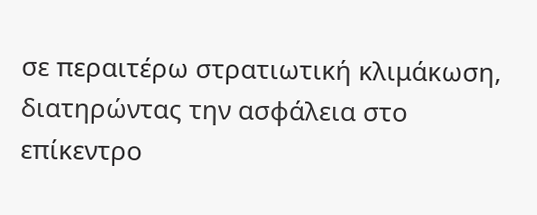σε περαιτέρω στρατιωτική κλιμάκωση, διατηρώντας την ασφάλεια στο επίκεντρο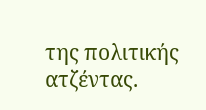της πολιτικής ατζέντας.